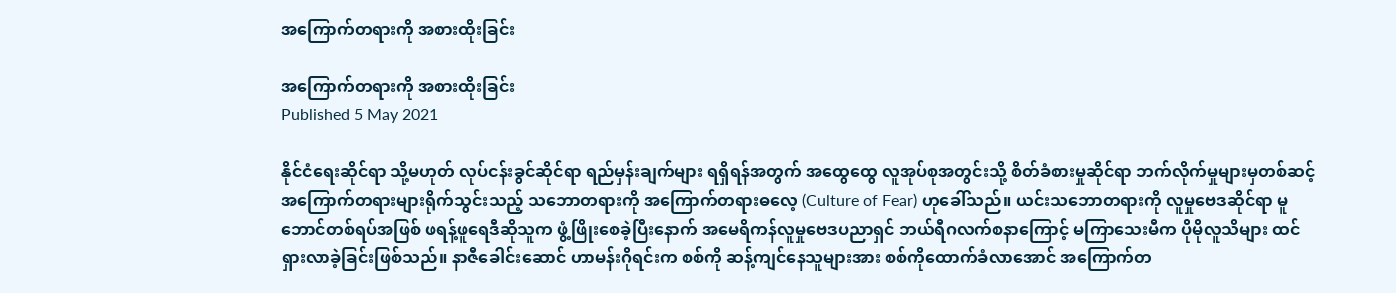အကြောက်တရားကို အစားထိုးခြင်း

အကြောက်တရားကို အစားထိုးခြင်း
Published 5 May 2021

နိုင်ငံရေးဆိုင်ရာ သို့မဟုတ် လုပ်ငန်းခွင်ဆိုင်ရာ ရည်မှန်းချက်များ ရရှိရန်အတွက် အထွေထွေ လူအုပ်စုအတွင်းသို့ စိတ်ခံစားမှုဆိုင်ရာ ဘက်လိုက်မှုများမှတစ်ဆင့် အကြောက်တရားများရိုက်သွင်းသည့် သဘောတရားကို အကြောက်တရားဓလေ့ (Culture of Fear) ဟုခေါ်သည်။ ယင်းသဘောတရားကို လူမှုဗေဒဆိုင်ရာ မူဘောင်တစ်ရပ်အဖြစ် ဖရန့်ဖူရေဒီဆိုသူက ဖွံ့ဖြိုးစေခဲ့ပြီးနောက် အမေရိကန်လူမှုဗေဒပညာရှင် ဘယ်ရီဂလက်စနာကြောင့် မကြာသေးမီက ပိုမိုလူသိများ ထင်ရှားလာခဲ့ခြင်းဖြစ်သည်။ နာဇီခေါင်းဆောင် ဟာမန်းဂိုရင်းက စစ်ကို ဆန့်ကျင်နေသူများအား စစ်ကိုထောက်ခံလာအောင် အကြောက်တ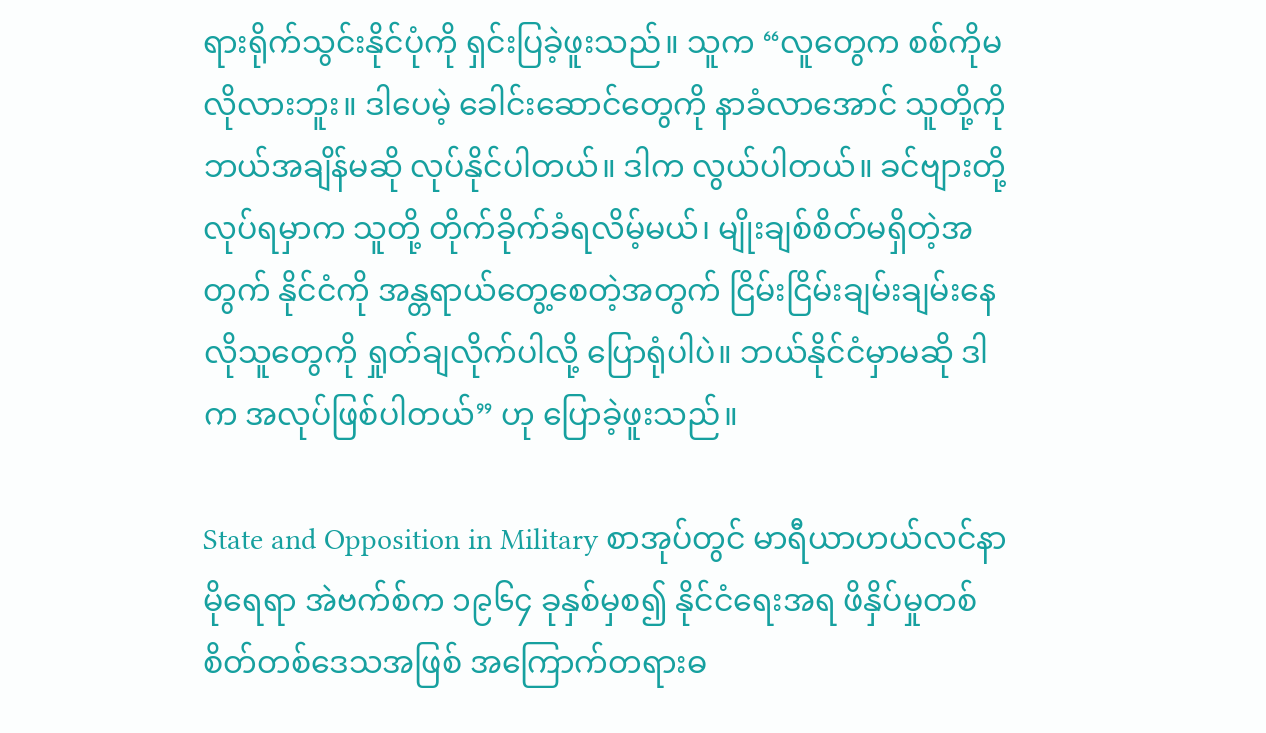ရားရိုက်သွင်းနိုင်ပုံကို ရှင်းပြခဲ့ဖူးသည်။ သူက “လူတွေက စစ်ကိုမလိုလားဘူး။ ဒါပေမဲ့ ခေါင်းဆောင်တွေကို နာခံလာအောင် သူတို့ကို ဘယ်အချိန်မဆို လုပ်နိုင်ပါတယ်။ ဒါက လွယ်ပါတယ်။ ခင်ဗျားတို့လုပ်ရမှာက သူတို့ တိုက်ခိုက်ခံရလိမ့်မယ်၊ မျိုးချစ်စိတ်မရှိတဲ့အတွက် နိုင်ငံကို အန္တရာယ်တွေ့စေတဲ့အတွက် ငြိမ်းငြိမ်းချမ်းချမ်းနေလိုသူတွေကို ရှုတ်ချလိုက်ပါလို့ ပြောရုံပါပဲ။ ဘယ်နိုင်ငံမှာမဆို ဒါက အလုပ်ဖြစ်ပါတယ်” ဟု ပြောခဲ့ဖူးသည်။

State and Opposition in Military စာအုပ်တွင် မာရီယာဟယ်လင်နာမိုရေရာ အဲဗက်စ်က ၁၉၆၄ ခုနှစ်မှစ၍ နိုင်ငံရေးအရ ဖိနှိပ်မှုတစ်စိတ်တစ်ဒေသအဖြစ် အကြောက်တရားဓ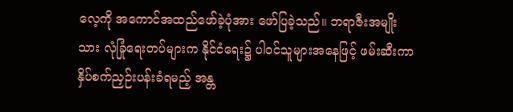လေ့ကို အကောင်အထည်ဖော်ခဲ့ပုံအား ဖော်ပြခဲ့သည်။ ဘရာဇီးအမျိုးသား လုံခြုံရေးတပ်များက နိုင်ငံရေး၌ ပါဝင်သူများအနေဖြင့် ဖမ်းဆီးကာ နှိပ်စက်ညှဉ်းပန်းခံရမည့် အန္တ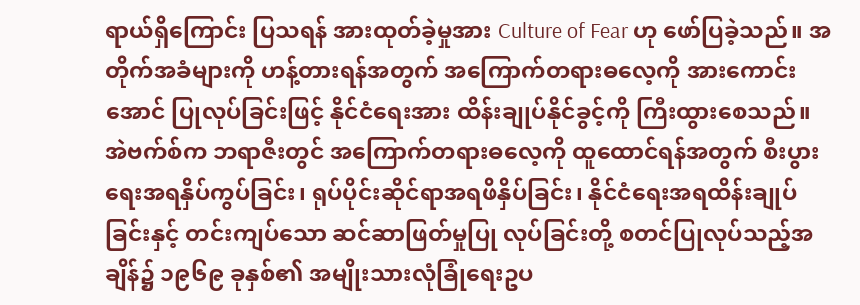ရာယ်ရှိကြောင်း ပြသရန် အားထုတ်ခဲ့မှုအား Culture of Fear ဟု ဖော်ပြခဲ့သည်။ အတိုက်အခံများကို ဟန့်တားရန်အတွက် အကြောက်တရားဓလေ့ကို အားကောင်းအောင် ပြုလုပ်ခြင်းဖြင့် နိုင်ငံရေးအား ထိန်းချုပ်နိုင်ခွင့်ကို ကြီးထွားစေသည်။ အဲဗက်စ်က ဘရာဇီးတွင် အကြောက်တရားဓလေ့ကို ထူထောင်ရန်အတွက် စီးပွားရေးအရနှိပ်ကွပ်ခြင်း၊ ရုပ်ပိုင်းဆိုင်ရာအရဖိနှိပ်ခြင်း၊ နိုင်ငံရေးအရထိန်းချုပ်ခြင်းနှင့် တင်းကျပ်သော ဆင်ဆာဖြတ်မှုပြု လုပ်ခြင်းတို့ စတင်ပြုလုပ်သည့်အချိန်၌ ၁၉၆၉ ခုနှစ်၏ အမျိုးသားလုံခြုံရေးဥပ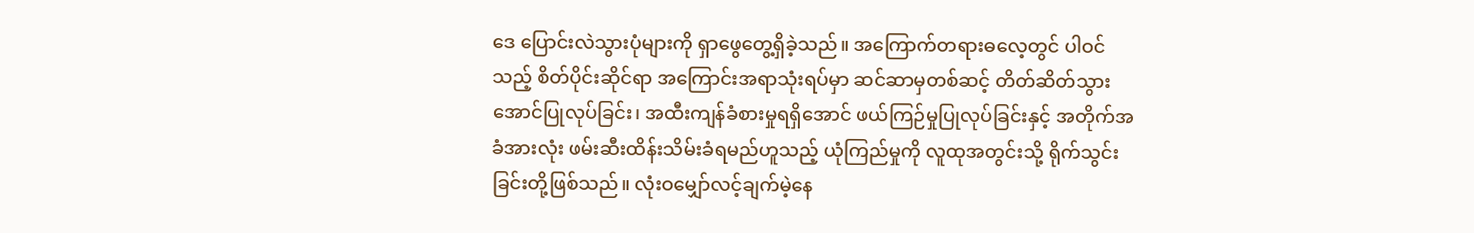ဒေ ပြောင်းလဲသွားပုံများကို ရှာဖွေတွေ့ရှိခဲ့သည်။ အကြောက်တရားဓလေ့တွင် ပါဝင်သည့် စိတ်ပိုင်းဆိုင်ရာ အကြောင်းအရာသုံးရပ်မှာ ဆင်ဆာမှတစ်ဆင့် တိတ်ဆိတ်သွားအောင်ပြုလုပ်ခြင်း၊ အထီးကျန်ခံစားမှုရရှိအောင် ဖယ်ကြဉ်မှုပြုလုပ်ခြင်းနှင့် အတိုက်အခံအားလုံး ဖမ်းဆီးထိန်းသိမ်းခံရမည်ဟူသည့် ယုံကြည်မှုကို လူထုအတွင်းသို့ ရိုက်သွင်းခြင်းတို့ဖြစ်သည်။ လုံးဝမျှော်လင့်ချက်မဲ့နေ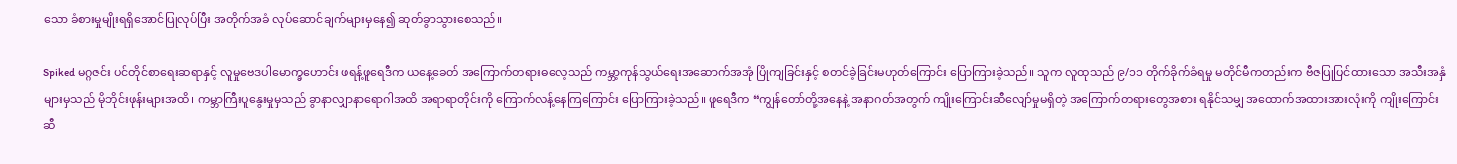သော ခံစားမှုမျိုးရရှိအောင်ပြုလုပ်ပြီး အတိုက်အခံ လုပ်ဆောင်ချက်များမှနေ၍ ဆုတ်ခွာသွားစေသည်။

Spiked မဂ္ဂဇင်း ပင်တိုင်စာရေးဆရာနှင့် လူမှုဗေဒပါမောက္ခဟောင်း ဖရန့်ဖူရေဒီက ယနေ့ခေတ် အကြောက်တရားဓလေ့သည် ကမ္ဘာ့ကုန်သွယ်ရေးအဆောက်အအုံ ပြိုကျခြင်းနှင့် စတင်ခဲ့ခြင်းမဟုတ်ကြောင်း ပြောကြားခဲ့သည်။ သူက လူထုသည် ၉/၁၁ တိုက်ခိုက်ခံရမှု မတိုင်မီကတည်းက ဗီဇပြုပြင်ထားသော အသီးအနှံများမှသည် မိုဘိုင်းဖုန်းများအထိ၊ ကမ္ဘာကြီးပူနွေးမှုမှသည် ခွာနာလျှာနာရောဂါအထိ အရာရာတိုင်းကို ကြောက်လန့်နေကြကြောင်း ပြောကြားခဲ့သည်။ ဖူရေဒီက “ကျွန်တော်တို့အနေနဲ့ အနာဂတ်အတွက် ကျိုးကြောင်းဆီလျော်မှုမရှိတဲ့ အကြောက်တရားတွေအစား ရနိုင်သမျှ အထောက်အထားအားလုံးကို ကျိုးကြောင်းဆီ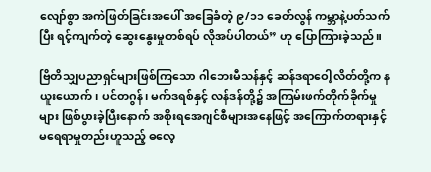လျော်စွာ အကဲဖြတ်ခြင်းအပေါ် အခြေခံတဲ့ ၉/၁၁ ခေတ်လွန် ကမ္ဘာနဲ့ပတ်သက်ပြီး ရင့်ကျက်တဲ့ ဆွေးနွေးမှုတစ်ရပ် လိုအပ်ပါတယ်” ဟု ပြောကြားခဲ့သည်။

ဗြိတိသျှပညာရှင်များဖြစ်ကြသော ဂါဘေးမီသန်နှင့် ဆန်ဒရာဝေါ့လိတ်တို့က နယူးယောက်၊ ပင်တဂွန်၊ မက်ဒရစ်နှင့် လန်ဒန်တို့၌ အကြမ်းဖက်တိုက်ခိုက်မှုများ ဖြစ်ပွားခဲ့ပြီးနောက် အစိုးရအေဂျင်စီများအနေဖြင့် အကြောက်တရားနှင့် မရေရာမှုတည်းဟူသည့် ဓလေ့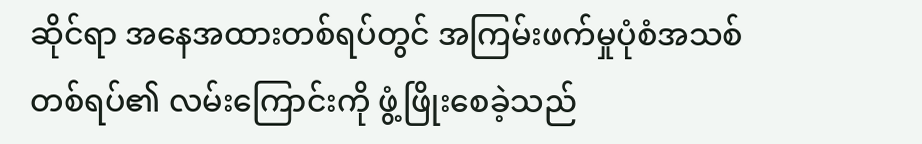ဆိုင်ရာ အနေအထားတစ်ရပ်တွင် အကြမ်းဖက်မှုပုံစံအသစ်တစ်ရပ်၏ လမ်းကြောင်းကို ဖွံ့ဖြိုးစေခဲ့သည်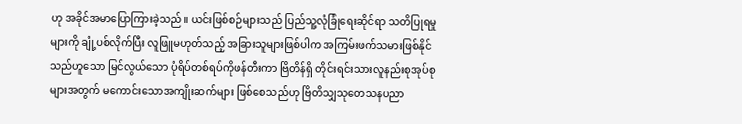ဟု အခိုင်အမာပြောကြားခဲ့သည်။ ယင်းဖြစ်စဉ်များသည် ပြည်သူ့လုံခြုံရေးဆိုင်ရာ သတိပြုရမှုများကို ချုံ့ပစ်လိုက်ပြီး လူဖြူမဟုတ်သည့် အခြားသူများဖြစ်ပါက အကြမ်းဖက်သမားဖြစ်နိုင်သည်ဟူသော မြင်လွယ်သော ပုံရိပ်တစ်ရပ်ကိုဖန်တီးကာ ဗြိတိန်ရှိ တိုင်းရင်းသားလူနည်းစုအုပ်စုများအတွက် မကောင်းသောအကျိုးဆက်များ ဖြစ်စေသည်ဟု ဗြိတိသျှသုတေသနပညာ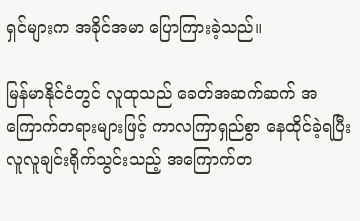ရှင်များက အခိုင်အမာ ပြောကြားခဲ့သည်။

မြန်မာနိုင်ငံတွင် လူထုသည် ခေတ်အဆက်ဆက် အကြောက်တရားများဖြင့် ကာလကြာရှည်စွာ နေထိုင်ခဲ့ရပြီး လူလူချင်းရိုက်သွင်းသည့် အကြောက်တ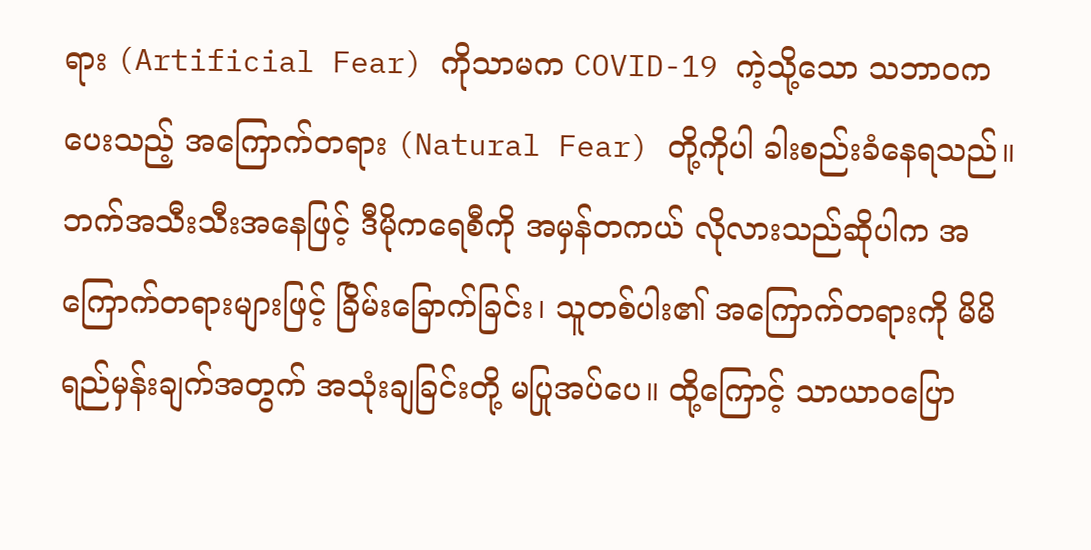ရား (Artificial Fear) ကိုသာမက COVID-19 ကဲ့သို့သော သဘာဝကပေးသည့် အကြောက်တရား (Natural Fear) တို့ကိုပါ ခါးစည်းခံနေရသည်။ ဘက်အသီးသီးအနေဖြင့် ဒီမိုကရေစီကို အမှန်တကယ် လိုလားသည်ဆိုပါက အကြောက်တရားများဖြင့် ခြိမ်းခြောက်ခြင်း၊ သူတစ်ပါး၏ အကြောက်တရားကို မိမိရည်မှန်းချက်အတွက် အသုံးချခြင်းတို့ မပြုအပ်ပေ။ ထို့ကြောင့် သာယာဝပြော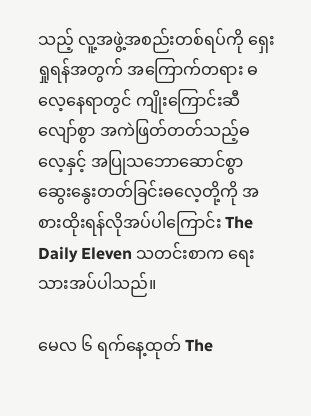သည့် လူ့အဖွဲ့အစည်းတစ်ရပ်ကို ရှေးရှုရန်အတွက် အကြောက်တရား ဓလေ့နေရာတွင် ကျိုးကြောင်းဆီလျော်စွာ အကဲဖြတ်တတ်သည့်ဓလေ့နှင့် အပြုသဘောဆောင်စွာ ဆွေးနွေးတတ်ခြင်းဓလေ့တို့ကို အစားထိုးရန်လိုအပ်ပါကြောင်း The Daily Eleven သတင်းစာက ရေးသားအပ်ပါသည်။

မေလ ၆ ရက်နေ့ထုတ် The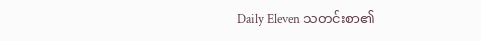Daily Eleven သတင်းစာ၏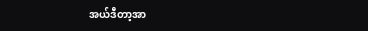အယ်ဒီတာ့အာ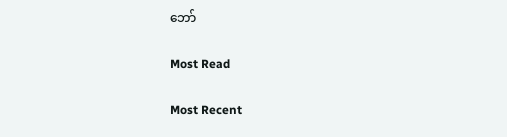ဘော်

Most Read

Most Recent